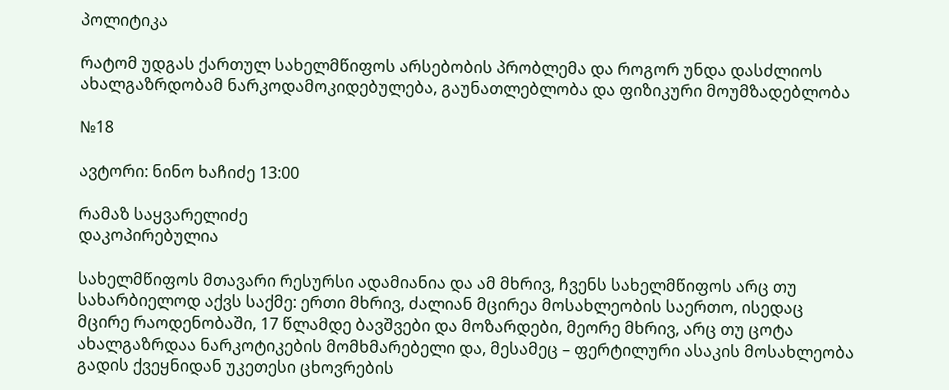პოლიტიკა

რატომ უდგას ქართულ სახელმწიფოს არსებობის პრობლემა და როგორ უნდა დასძლიოს ახალგაზრდობამ ნარკოდამოკიდებულება, გაუნათლებლობა და ფიზიკური მოუმზადებლობა

№18

ავტორი: ნინო ხაჩიძე 13:00

რამაზ საყვარელიძე
დაკოპირებულია

სახელმწიფოს მთავარი რესურსი ადამიანია და ამ მხრივ, ჩვენს სახელმწიფოს არც თუ სახარბიელოდ აქვს საქმე: ერთი მხრივ, ძალიან მცირეა მოსახლეობის საერთო, ისედაც მცირე რაოდენობაში, 17 წლამდე ბავშვები და მოზარდები, მეორე მხრივ, არც თუ ცოტა ახალგაზრდაა ნარკოტიკების მომხმარებელი და, მესამეც – ფერტილური ასაკის მოსახლეობა გადის ქვეყნიდან უკეთესი ცხოვრების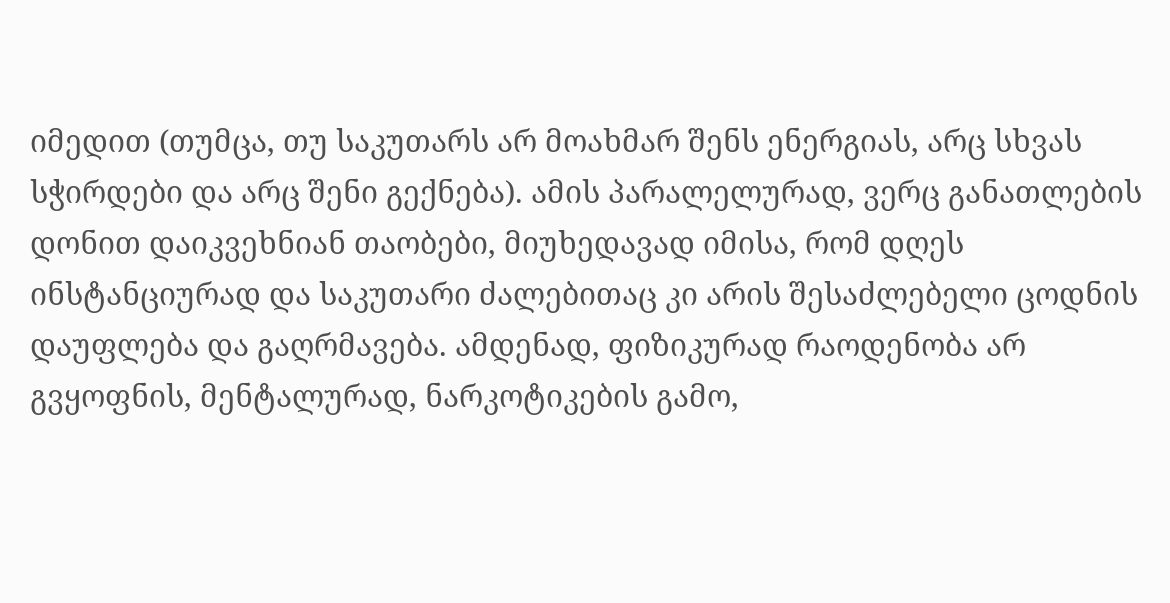იმედით (თუმცა, თუ საკუთარს არ მოახმარ შენს ენერგიას, არც სხვას სჭირდები და არც შენი გექნება). ამის პარალელურად, ვერც განათლების დონით დაიკვეხნიან თაობები, მიუხედავად იმისა, რომ დღეს ინსტანციურად და საკუთარი ძალებითაც კი არის შესაძლებელი ცოდნის დაუფლება და გაღრმავება. ამდენად, ფიზიკურად რაოდენობა არ გვყოფნის, მენტალურად, ნარკოტიკების გამო,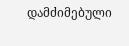დამძიმებული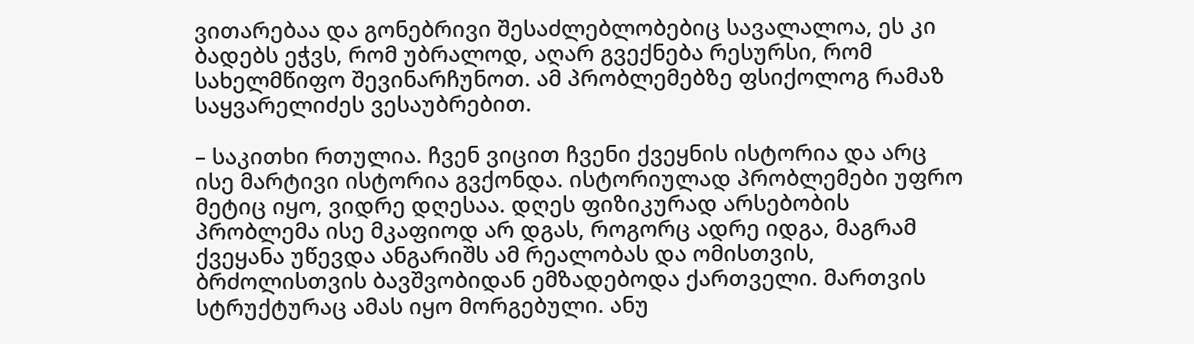ვითარებაა და გონებრივი შესაძლებლობებიც სავალალოა, ეს კი ბადებს ეჭვს, რომ უბრალოდ, აღარ გვექნება რესურსი, რომ სახელმწიფო შევინარჩუნოთ. ამ პრობლემებზე ფსიქოლოგ რამაზ საყვარელიძეს ვესაუბრებით.

– საკითხი რთულია. ჩვენ ვიცით ჩვენი ქვეყნის ისტორია და არც ისე მარტივი ისტორია გვქონდა. ისტორიულად პრობლემები უფრო მეტიც იყო, ვიდრე დღესაა. დღეს ფიზიკურად არსებობის პრობლემა ისე მკაფიოდ არ დგას, როგორც ადრე იდგა, მაგრამ ქვეყანა უწევდა ანგარიშს ამ რეალობას და ომისთვის, ბრძოლისთვის ბავშვობიდან ემზადებოდა ქართველი. მართვის სტრუქტურაც ამას იყო მორგებული. ანუ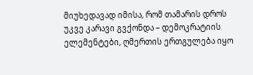მიუხედავად იმისა, რომ თამარის დროს უკვე კარავი გვქონდა – დემოკრატიის ელემენტები, ღმერთის ერთგულება იყო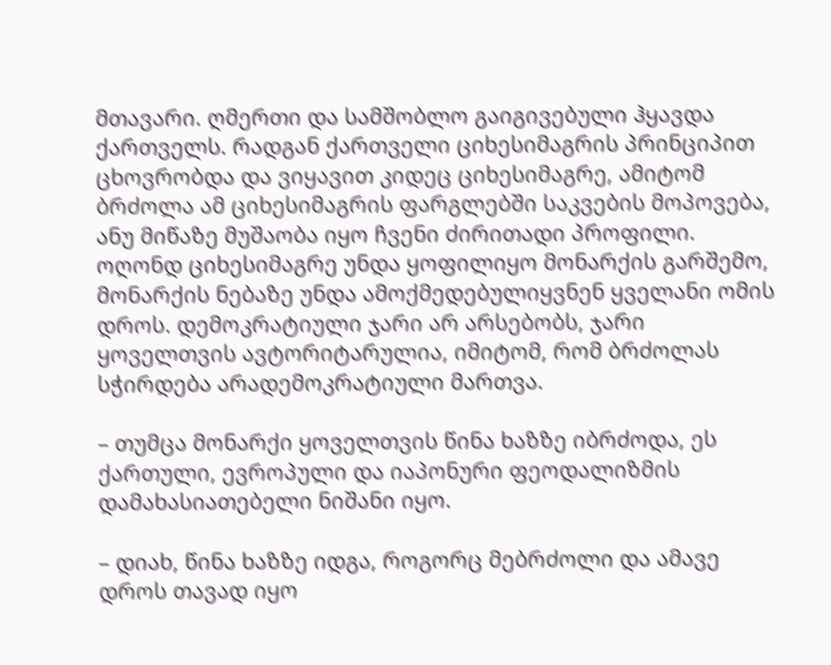მთავარი. ღმერთი და სამშობლო გაიგივებული ჰყავდა ქართველს. რადგან ქართველი ციხესიმაგრის პრინციპით ცხოვრობდა და ვიყავით კიდეც ციხესიმაგრე, ამიტომ ბრძოლა ამ ციხესიმაგრის ფარგლებში საკვების მოპოვება, ანუ მიწაზე მუშაობა იყო ჩვენი ძირითადი პროფილი. ოღონდ ციხესიმაგრე უნდა ყოფილიყო მონარქის გარშემო, მონარქის ნებაზე უნდა ამოქმედებულიყვნენ ყველანი ომის დროს. დემოკრატიული ჯარი არ არსებობს, ჯარი ყოველთვის ავტორიტარულია, იმიტომ, რომ ბრძოლას სჭირდება არადემოკრატიული მართვა.

– თუმცა მონარქი ყოველთვის წინა ხაზზე იბრძოდა, ეს ქართული, ევროპული და იაპონური ფეოდალიზმის დამახასიათებელი ნიშანი იყო.

– დიახ, წინა ხაზზე იდგა, როგორც მებრძოლი და ამავე დროს თავად იყო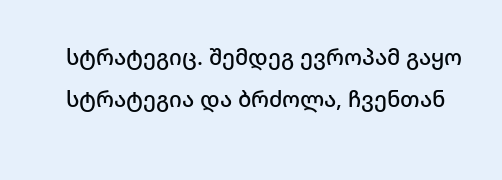სტრატეგიც. შემდეგ ევროპამ გაყო სტრატეგია და ბრძოლა, ჩვენთან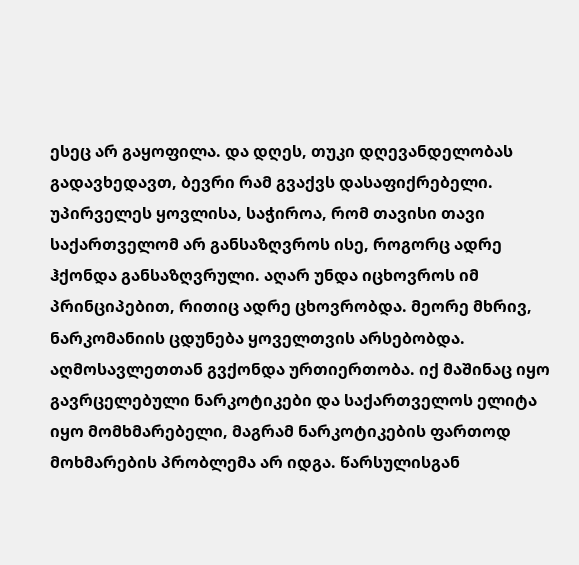ესეც არ გაყოფილა. და დღეს, თუკი დღევანდელობას გადავხედავთ, ბევრი რამ გვაქვს დასაფიქრებელი. უპირველეს ყოვლისა, საჭიროა, რომ თავისი თავი საქართველომ არ განსაზღვროს ისე, როგორც ადრე ჰქონდა განსაზღვრული. აღარ უნდა იცხოვროს იმ პრინციპებით, რითიც ადრე ცხოვრობდა. მეორე მხრივ, ნარკომანიის ცდუნება ყოველთვის არსებობდა. აღმოსავლეთთან გვქონდა ურთიერთობა. იქ მაშინაც იყო გავრცელებული ნარკოტიკები და საქართველოს ელიტა იყო მომხმარებელი, მაგრამ ნარკოტიკების ფართოდ მოხმარების პრობლემა არ იდგა. წარსულისგან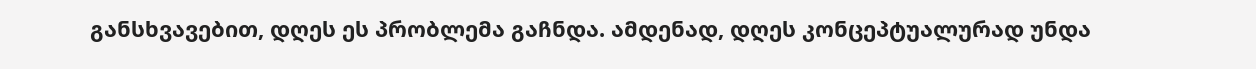განსხვავებით, დღეს ეს პრობლემა გაჩნდა. ამდენად, დღეს კონცეპტუალურად უნდა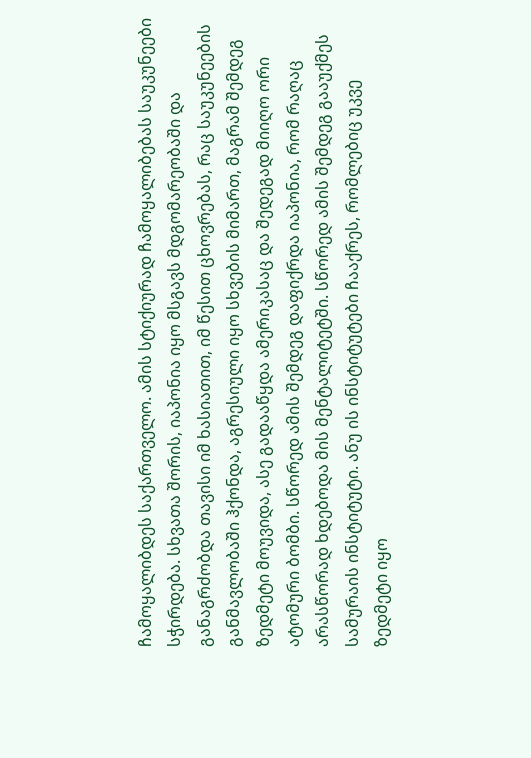ჩამოყალიბდეს საქართველო. ამის სტიქიურად ჩამოყალიბებას საუკუნეები სჭირდება. სხვათა შორის, იაპონია იყო მსგავს მდგომარეობაში და განაგრძობდა თავისი იმ ხასიათით, იმ წესით ცხოვრებას, რაც საუკუნეების განმავლობაში ჰქონდა, აგრესიული იყო სხვების მიმართ, მაგრამ შემდეგ ზედმეტი მოუვიდა, ასე გადააწყდა ამერიკასაც და შედეგად მიიღო ორი ატომური ბომბი. სწორედ ამის შემდეგ დაფიქრდა იაპონია, რომ რაღაც არასწორად ხდებოდა მის მენტალიტეტში. სწორედ ამის შემდეგ გააუქმეს სამურაის ინსტიტუტი. ანუ ის ინსტიტუტები ჩააქრეს, რომლებიც უკვე ზედმეტი იყო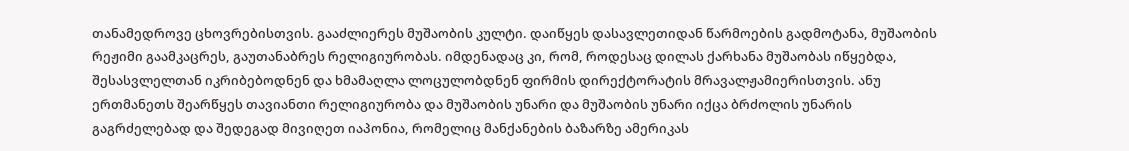თანამედროვე ცხოვრებისთვის. გააძლიერეს მუშაობის კულტი. დაიწყეს დასავლეთიდან წარმოების გადმოტანა, მუშაობის რეჟიმი გაამკაცრეს, გაუთანაბრეს რელიგიურობას. იმდენადაც კი, რომ, როდესაც დილას ქარხანა მუშაობას იწყებდა, შესასვლელთან იკრიბებოდნენ და ხმამაღლა ლოცულობდნენ ფირმის დირექტორატის მრავალჟამიერისთვის. ანუ ერთმანეთს შეარწყეს თავიანთი რელიგიურობა და მუშაობის უნარი და მუშაობის უნარი იქცა ბრძოლის უნარის გაგრძელებად და შედეგად მივიღეთ იაპონია, რომელიც მანქანების ბაზარზე ამერიკას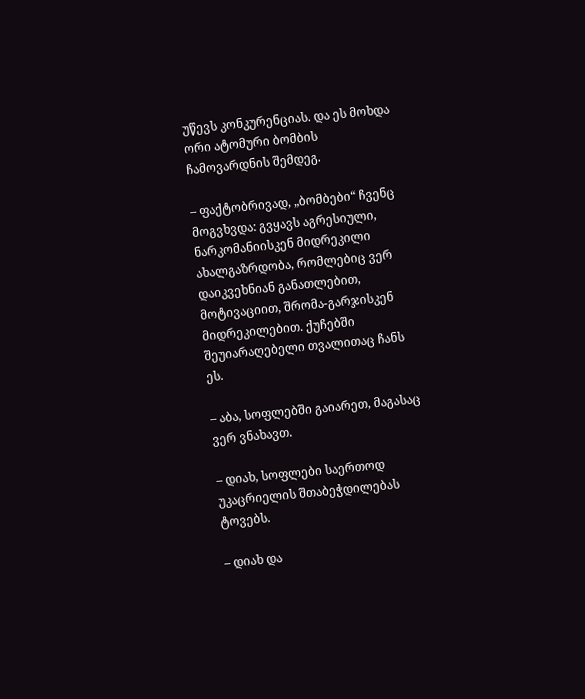უწევს კონკურენციას. და ეს მოხდა ორი ატომური ბომბის ჩამოვარდნის შემდეგ.

– ფაქტობრივად, „ბომბები“ ჩვენც მოგვხვდა: გვყავს აგრესიული, ნარკომანიისკენ მიდრეკილი ახალგაზრდობა, რომლებიც ვერ დაიკვეხნიან განათლებით, მოტივაციით, შრომა-გარჯისკენ მიდრეკილებით. ქუჩებში შეუიარაღებელი თვალითაც ჩანს ეს.

– აბა, სოფლებში გაიარეთ, მაგასაც ვერ ვნახავთ.

– დიახ, სოფლები საერთოდ უკაცრიელის შთაბეჭდილებას ტოვებს.

– დიახ და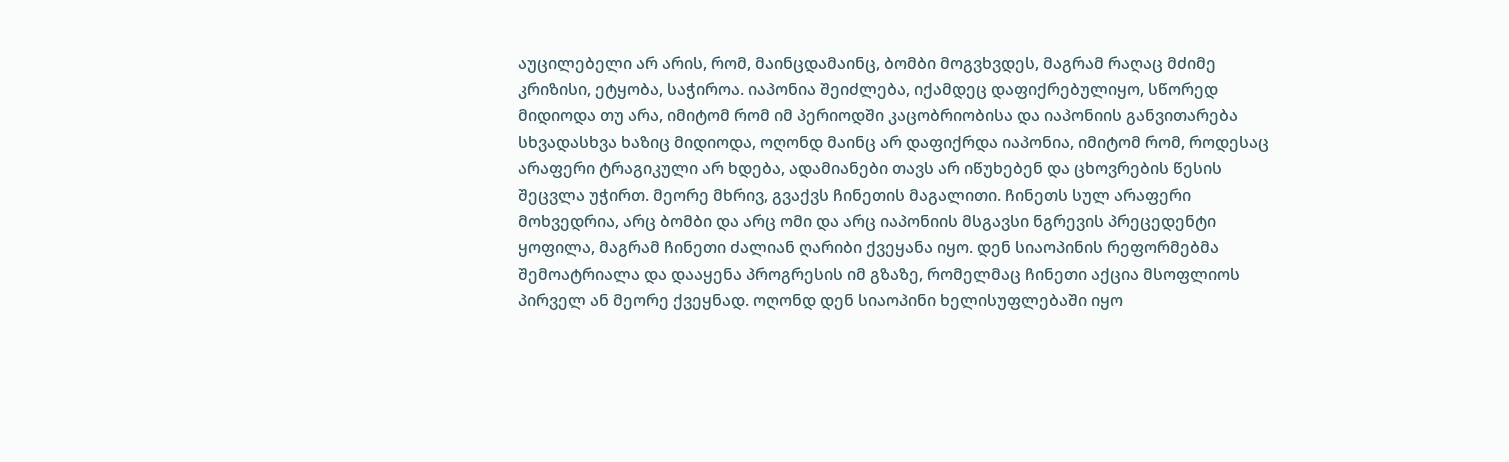აუცილებელი არ არის, რომ, მაინცდამაინც, ბომბი მოგვხვდეს, მაგრამ რაღაც მძიმე კრიზისი, ეტყობა, საჭიროა. იაპონია შეიძლება, იქამდეც დაფიქრებულიყო, სწორედ მიდიოდა თუ არა, იმიტომ რომ იმ პერიოდში კაცობრიობისა და იაპონიის განვითარება სხვადასხვა ხაზიც მიდიოდა, ოღონდ მაინც არ დაფიქრდა იაპონია, იმიტომ რომ, როდესაც არაფერი ტრაგიკული არ ხდება, ადამიანები თავს არ იწუხებენ და ცხოვრების წესის შეცვლა უჭირთ. მეორე მხრივ, გვაქვს ჩინეთის მაგალითი. ჩინეთს სულ არაფერი მოხვედრია, არც ბომბი და არც ომი და არც იაპონიის მსგავსი ნგრევის პრეცედენტი ყოფილა, მაგრამ ჩინეთი ძალიან ღარიბი ქვეყანა იყო. დენ სიაოპინის რეფორმებმა შემოატრიალა და დააყენა პროგრესის იმ გზაზე, რომელმაც ჩინეთი აქცია მსოფლიოს პირველ ან მეორე ქვეყნად. ოღონდ დენ სიაოპინი ხელისუფლებაში იყო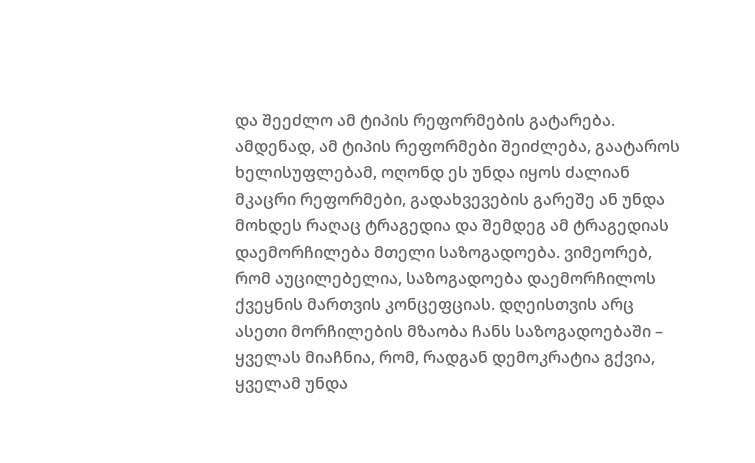და შეეძლო ამ ტიპის რეფორმების გატარება. ამდენად, ამ ტიპის რეფორმები შეიძლება, გაატაროს ხელისუფლებამ, ოღონდ ეს უნდა იყოს ძალიან მკაცრი რეფორმები, გადახვევების გარეშე ან უნდა მოხდეს რაღაც ტრაგედია და შემდეგ ამ ტრაგედიას დაემორჩილება მთელი საზოგადოება. ვიმეორებ, რომ აუცილებელია, საზოგადოება დაემორჩილოს ქვეყნის მართვის კონცეფციას. დღეისთვის არც ასეთი მორჩილების მზაობა ჩანს საზოგადოებაში – ყველას მიაჩნია, რომ, რადგან დემოკრატია გქვია, ყველამ უნდა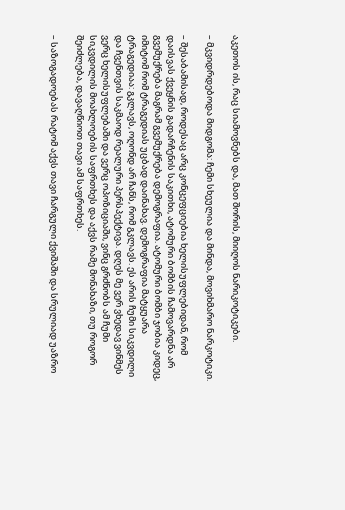აკეთოს ის, რაც სიამოვნებს და, მათ შორის, მიიღოს ნარიკოტიკები.

– მკვიდრდებოდა მიდგომა: ჩემი სხეულია და მინდა, მოვიხმარო ნარკოტიკი.

– შესაბამისად, როდესაც არც კონცეფციებია ხელისუფლებიდან, რომ დაისვას ქვეყნის გადარჩენის საკითხი, ატომური ბომბის ჩამოვარდნა არ გვემუქრება მაგრამ გვემუქრება დემოგრაფია. ატომური ბომბი ჯობია კიდეც, იმიტომ რომ ტრაგედიას უცბად დაინახავ. დემოგრაფია მატყუარა ტრაგედიაა: გკლავს, ოღონდ არ ჩანს, რომ გკლავს. ეს არის ჩუმი სიკვდილი და ჩვენთვის საკმაოდ რეალური პერსპექტივა. დღეს მე ვერ ვხედავ ვინმეს ვერც ხელისუფლებაში და ვერც ოპოზიციაში, ვინც გრძნობს ამ ჩუმი სიკვდილის მოახლოების საფრთხეს და აქვს რამე მონახაზი, თუ როგორ შეიძლება, დავაღწიოთ თავი ამ საფრთხეს.

– საზოგადოებას რატომ აქვს თავი ჩარგული ქვიშაში და სრულიად უაზრო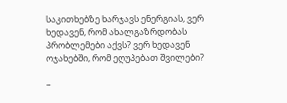საკითხებზე ხარჯავს ენერგიას, ვერ ხედავენ, რომ ახალგაზრდობას პრობლემები აქვს? ვერ ხედავენ ოჯახებში, რომ ეღუპებათ შვილები?

–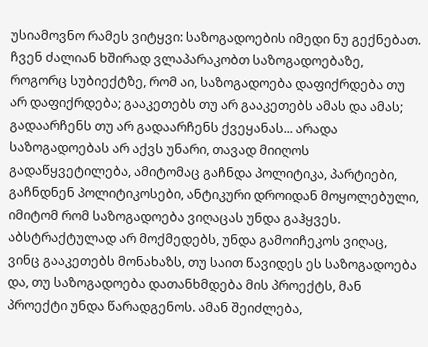უსიამოვნო რამეს ვიტყვი: საზოგადოების იმედი ნუ გექნებათ. ჩვენ ძალიან ხშირად ვლაპარაკობთ საზოგადოებაზე, როგორც სუბიექტზე, რომ აი, საზოგადოება დაფიქრდება თუ არ დაფიქრდება; გააკეთებს თუ არ გააკეთებს ამას და ამას; გადაარჩენს თუ არ გადაარჩენს ქვეყანას... არადა საზოგადოებას არ აქვს უნარი, თავად მიიღოს გადაწყვეტილება, ამიტომაც გაჩნდა პოლიტიკა, პარტიები, გაჩნდნენ პოლიტიკოსები, ანტიკური დროიდან მოყოლებული, იმიტომ რომ საზოგადოება ვიღაცას უნდა გაჰყვეს. აბსტრაქტულად არ მოქმედებს, უნდა გამოიჩეკოს ვიღაც, ვინც გააკეთებს მონახაზს, თუ საით წავიდეს ეს საზოგადოება და, თუ საზოგადოება დათანხმდება მის პროექტს, მან პროექტი უნდა წარადგენოს. ამან შეიძლება,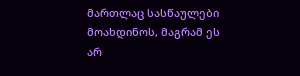მართლაც სასწაულები მოახდინოს, მაგრამ ეს არ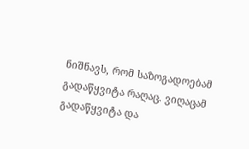ნიშნავს, რომ საზოგადოებამ გადაწყვიტა რაღაც. ვიღაცამ გადაწყვიტა და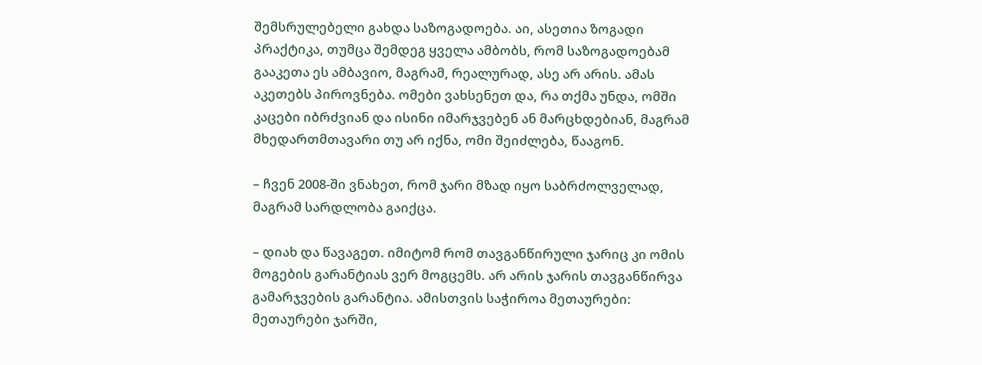შემსრულებელი გახდა საზოგადოება. აი, ასეთია ზოგადი პრაქტიკა, თუმცა შემდეგ ყველა ამბობს, რომ საზოგადოებამ გააკეთა ეს ამბავიო, მაგრამ, რეალურად, ასე არ არის. ამას აკეთებს პიროვნება. ომები ვახსენეთ და, რა თქმა უნდა, ომში კაცები იბრძვიან და ისინი იმარჯვებენ ან მარცხდებიან, მაგრამ მხედართმთავარი თუ არ იქნა, ომი შეიძლება, წააგონ.

– ჩვენ 2008-ში ვნახეთ, რომ ჯარი მზად იყო საბრძოლველად, მაგრამ სარდლობა გაიქცა.

– დიახ და წავაგეთ. იმიტომ რომ თავგანწირული ჯარიც კი ომის მოგების გარანტიას ვერ მოგცემს. არ არის ჯარის თავგანწირვა გამარჯვების გარანტია. ამისთვის საჭიროა მეთაურები: მეთაურები ჯარში,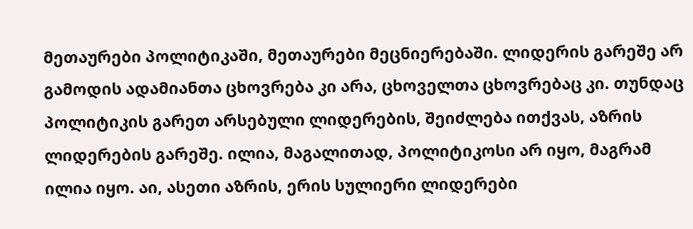მეთაურები პოლიტიკაში, მეთაურები მეცნიერებაში. ლიდერის გარეშე არ გამოდის ადამიანთა ცხოვრება კი არა, ცხოველთა ცხოვრებაც კი. თუნდაც პოლიტიკის გარეთ არსებული ლიდერების, შეიძლება ითქვას, აზრის ლიდერების გარეშე. ილია, მაგალითად, პოლიტიკოსი არ იყო, მაგრამ ილია იყო. აი, ასეთი აზრის, ერის სულიერი ლიდერები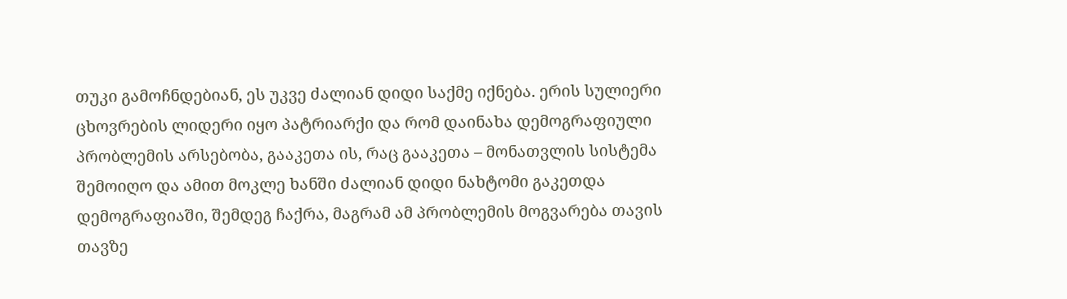თუკი გამოჩნდებიან, ეს უკვე ძალიან დიდი საქმე იქნება. ერის სულიერი ცხოვრების ლიდერი იყო პატრიარქი და რომ დაინახა დემოგრაფიული პრობლემის არსებობა, გააკეთა ის, რაც გააკეთა – მონათვლის სისტემა შემოიღო და ამით მოკლე ხანში ძალიან დიდი ნახტომი გაკეთდა დემოგრაფიაში, შემდეგ ჩაქრა, მაგრამ ამ პრობლემის მოგვარება თავის თავზე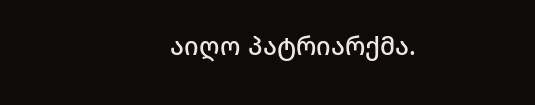აიღო პატრიარქმა.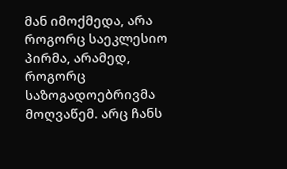მან იმოქმედა, არა როგორც საეკლესიო პირმა, არამედ, როგორც საზოგადოებრივმა მოღვაწემ. არც ჩანს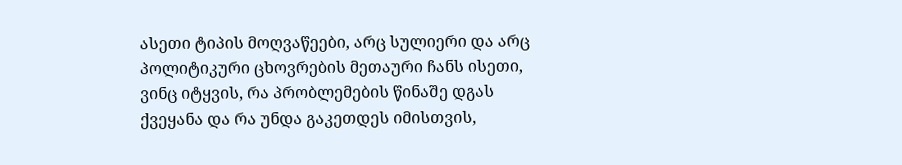ასეთი ტიპის მოღვაწეები, არც სულიერი და არც პოლიტიკური ცხოვრების მეთაური ჩანს ისეთი, ვინც იტყვის, რა პრობლემების წინაშე დგას ქვეყანა და რა უნდა გაკეთდეს იმისთვის,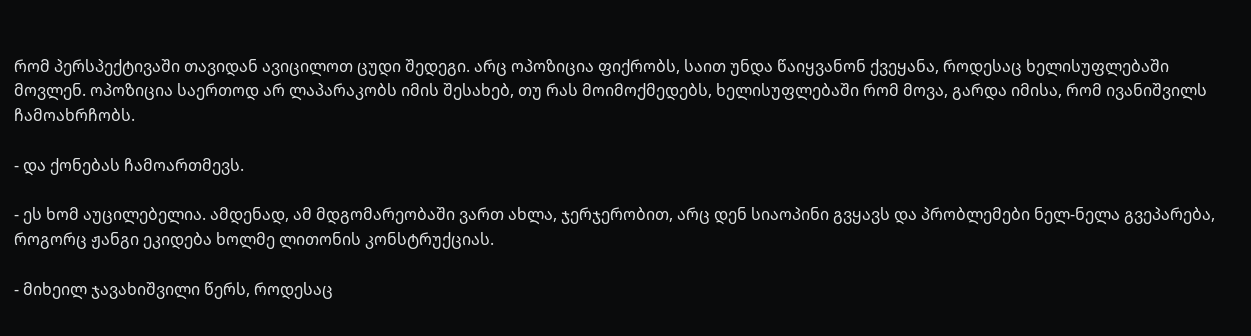რომ პერსპექტივაში თავიდან ავიცილოთ ცუდი შედეგი. არც ოპოზიცია ფიქრობს, საით უნდა წაიყვანონ ქვეყანა, როდესაც ხელისუფლებაში მოვლენ. ოპოზიცია საერთოდ არ ლაპარაკობს იმის შესახებ, თუ რას მოიმოქმედებს, ხელისუფლებაში რომ მოვა, გარდა იმისა, რომ ივანიშვილს ჩამოახრჩობს.

- და ქონებას ჩამოართმევს.

- ეს ხომ აუცილებელია. ამდენად, ამ მდგომარეობაში ვართ ახლა, ჯერჯერობით, არც დენ სიაოპინი გვყავს და პრობლემები ნელ-ნელა გვეპარება, როგორც ჟანგი ეკიდება ხოლმე ლითონის კონსტრუქციას.

- მიხეილ ჯავახიშვილი წერს, როდესაც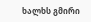ხალხს გმირი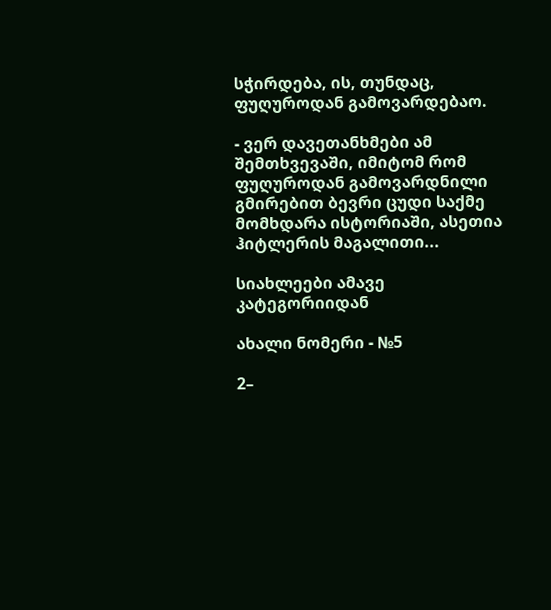სჭირდება, ის, თუნდაც, ფუღუროდან გამოვარდებაო.

- ვერ დავეთანხმები ამ შემთხვევაში, იმიტომ რომ ფუღუროდან გამოვარდნილი გმირებით ბევრი ცუდი საქმე მომხდარა ისტორიაში, ასეთია ჰიტლერის მაგალითი...

სიახლეები ამავე კატეგორიიდან

ახალი ნომერი - №5

2–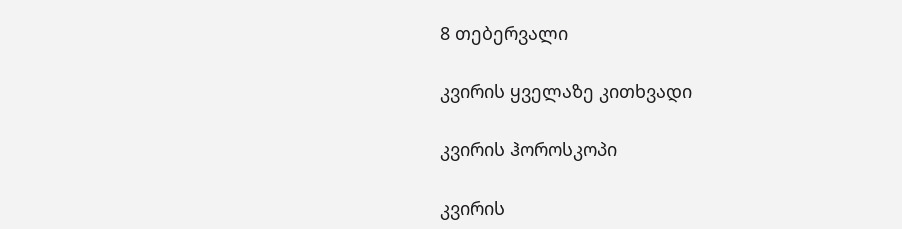8 თებერვალი

კვირის ყველაზე კითხვადი

კვირის ჰოროსკოპი

კვირის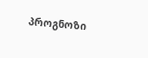პროგნოზი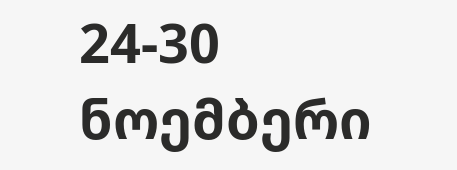24-30 ნოემბერი